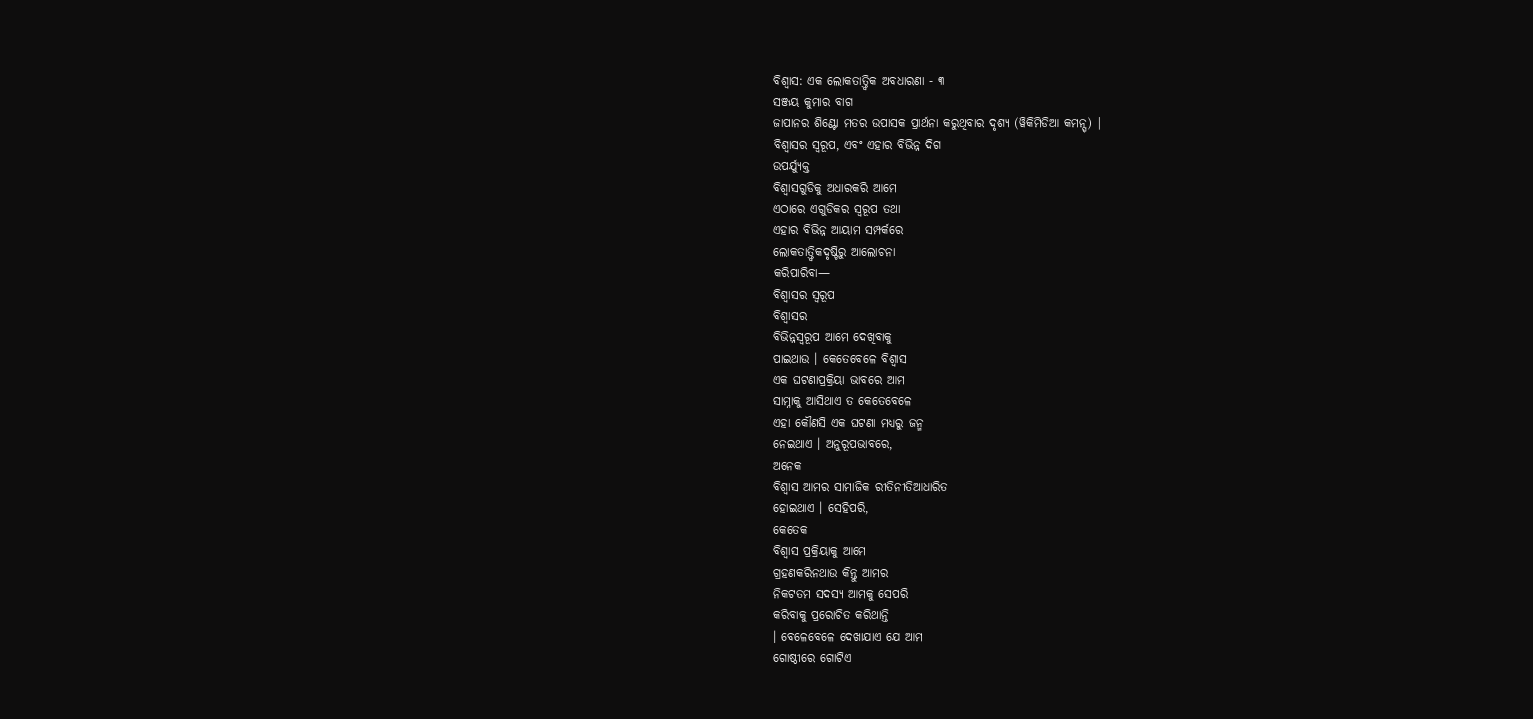ବିଶ୍ୱାସ: ଏକ ଲୋକତାତ୍ତ୍ୱିକ ଅବଧାରଣା - ୩
ସଞ୍ଜୟ କୁମାର ବାଗ
ଜାପାନର ଶିଣ୍ଟୋ ମତର ଉପାସକ ପ୍ରାର୍ଥନା କରୁଥିବାର ଦୃଶ୍ୟ (ୱିକିମିଡିଆ କମନ୍ସ୍) |
ବିଶ୍ୱାସର ସ୍ୱରୂପ, ଏବଂ ଏହାର ବିଭିନ୍ନ ଦିଗ
ଉପର୍ଯ୍ୟୁକ୍ତ
ବିଶ୍ୱାସଗୁଡିକୁ ଅଧାରକରି ଆମେ
ଏଠାରେ ଏଗୁଡିକର ସ୍ୱରୂପ ତଥା
ଏହାର ବିଭିନ୍ନ ଆୟାମ ସମ୍ପର୍କରେ
ଲୋକତାତ୍ତ୍ୱିକଦୃଷ୍ଟିରୁ ଆଲୋଚନା
କରିପାରିବା—
ବିଶ୍ୱାସର ସ୍ୱରୂପ
ବିଶ୍ୱାସର
ବିଭିନ୍ନସ୍ୱରୂପ ଆମେ ଦେଖିବାକୁ
ପାଇଥାଉ । କେତେବେଳେ ବିଶ୍ୱାସ
ଏକ ଘଟଣାପ୍ରକ୍ରିୟା ଭାବରେ ଆମ
ସାମ୍ନାକୁ ଆସିଥାଏ ତ କେତେବେଳେ
ଏହା କୌଣସି ଏକ ଘଟଣା ମଧ୍ୟରୁ ଜନ୍ମ
ନେଇଥାଏ । ଅନୁରୂପଭାବରେ,
ଅନେକ
ବିଶ୍ୱାସ ଆମର ସାମାଜିକ ରୀତିନୀତିଆଧାରିତ
ହୋଇଥାଏ । ସେହିପରି,
କେତେକ
ବିଶ୍ୱାସ ପ୍ରକ୍ରିୟାକୁ ଆମେ
ଗ୍ରହଣକରିନଥାଉ କିନ୍ତୁ ଆମର
ନିକଟତମ ସଦସ୍ୟ ଆମକୁ ସେପରି
କରିବାକୁ ପ୍ରରୋଚିତ କରିଥାନ୍ତି
। ବେଳେବେଳେ ଦେଖାଯାଏ ଯେ ଆମ
ଗୋଷ୍ଠୀରେ ଗୋଟିଏ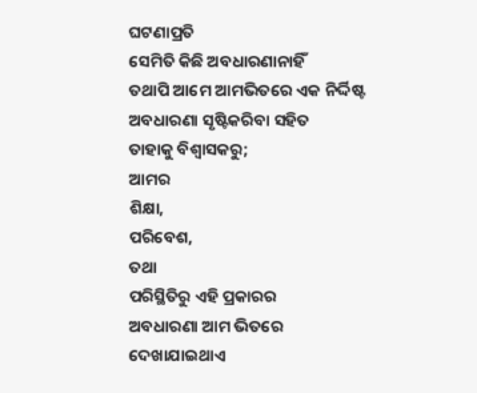ଘଟଣାପ୍ରତି
ସେମିତି କିଛି ଅବଧାରଣାନାହିଁ
ତଥାପି ଆମେ ଆମଭିତରେ ଏକ ନିର୍ଦ୍ଦିଷ୍ଟ
ଅବଧାରଣା ସୃଷ୍ଟିକରିବା ସହିତ
ତାହାକୁ ବିଶ୍ୱାସକରୁ;
ଆମର
ଶିକ୍ଷା,
ପରିବେଶ,
ତଥା
ପରିସ୍ଥିତିରୁ ଏହି ପ୍ରକାରର
ଅବଧାରଣା ଆମ ଭିତରେ ଦେଖାଯାଇଥାଏ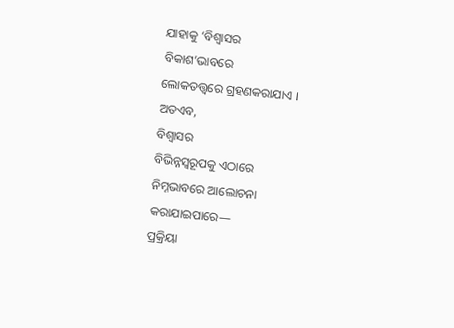ଯାହାକୁ ‘ବିଶ୍ୱାସର
ବିକାଶ’ଭାବରେ
ଲୋକତତ୍ତ୍ୱରେ ଗ୍ରହଣକରାଯାଏ ।
ଅତଏବ,
ବିଶ୍ୱାସର
ବିଭିନ୍ନସ୍ୱରୂପକୁ ଏଠାରେ
ନିମ୍ନଭାବରେ ଆଲୋଚନା କରାଯାଇପାରେ—
ପ୍ରକ୍ରିୟା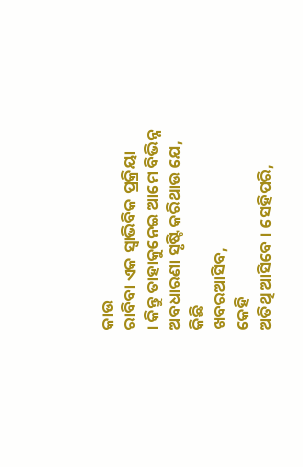କାଉ
ରାବିବା ଏକ ସ୍ୱାଭିବିକ ପ୍ରକ୍ରିୟା
। କିନ୍ତୁ ତାହାକୁନେଇ ଆମେ ବିଭିନ୍ନ
ଅବଧାରଣା ସୃଷ୍ଟି କରିଥାଉ ଯେ,
କିଛି
ଖବରଆସିବ,
କେହି
ଅତିଥି ଆସିବେ । ସେହିପରି,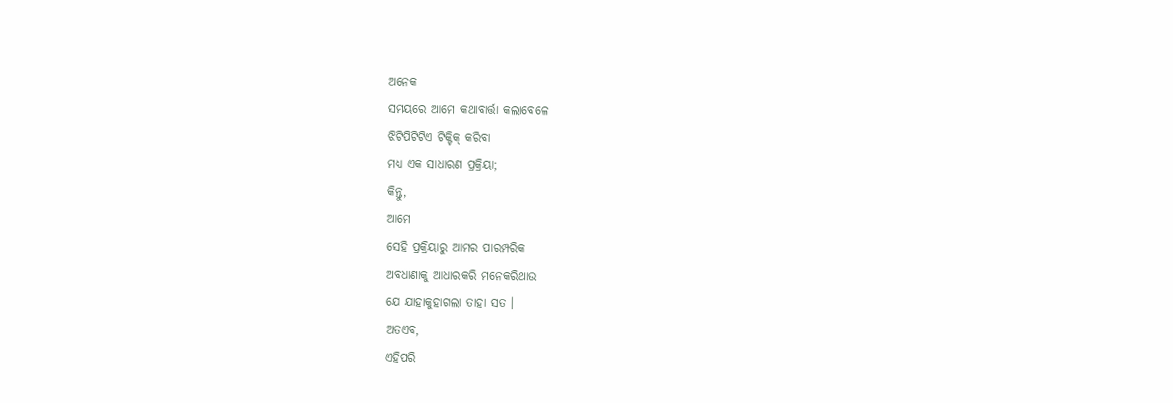ଅନେକ
ସମୟରେ ଆମେ କଥାବାର୍ତ୍ତା କଲାବେଳେ
ଝିଟିପିଟିଟିଏ ଟିକ୍ଟିକ୍ କରିବା
ମଧ୍ୟ ଏକ ସାଧାରଣ ପ୍ରକ୍ରିୟା;
କିନ୍ତୁ,
ଆମେ
ସେହି ପ୍ରକ୍ରିୟାରୁ ଆମର ପାରମ୍ପରିକ
ଅବଧାଣାକୁ ଆଧାରକରି ମନେକରିଥାଉ
ଯେ ଯାହାକୁହାଗଲା ତାହା ସତ ।
ଅତଏବ,
ଏହିପରି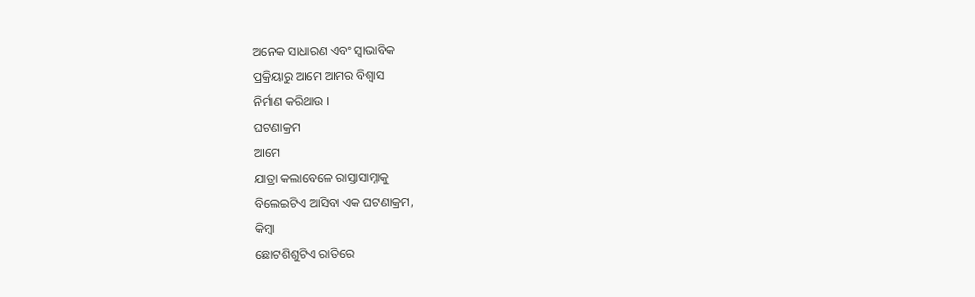ଅନେକ ସାଧାରଣ ଏବଂ ସ୍ୱାଭାବିକ
ପ୍ରକ୍ରିୟାରୁ ଆମେ ଆମର ବିଶ୍ୱାସ
ନିର୍ମାଣ କରିଥାଉ ।
ଘଟଣାକ୍ରମ
ଆମେ
ଯାତ୍ରା କଲାବେଳେ ରାସ୍ତାସାମ୍ନାକୁ
ବିଲେଇଟିଏ ଆସିବା ଏକ ଘଟଣାକ୍ରମ,
କିମ୍ବା
ଛୋଟଶିଶୁଟିଏ ରାତିରେ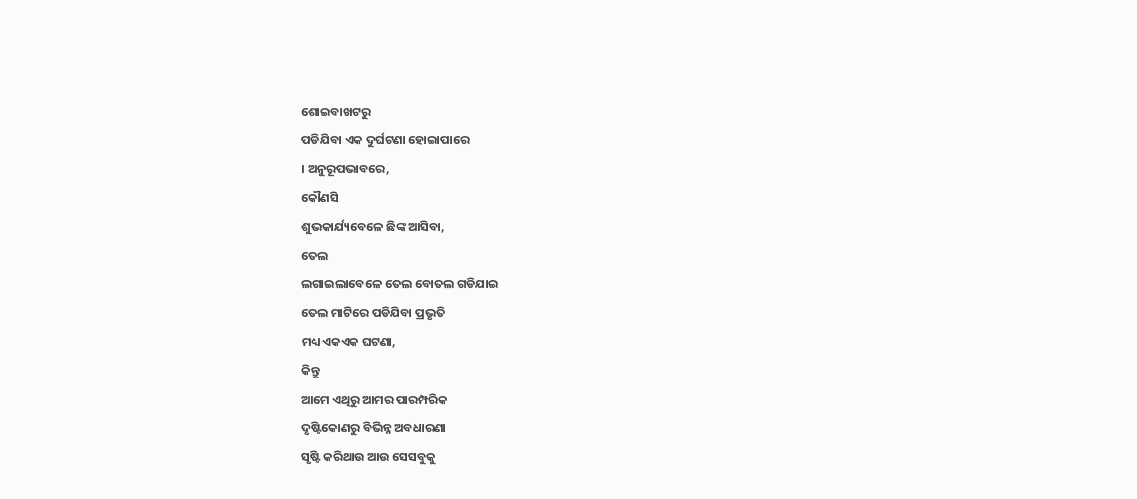ଶୋଇବାଖଟରୁ
ପଡିଯିବା ଏକ ଦୁର୍ଘଟଣା ହୋଇାପାରେ
। ଅନୁରୂପଭାବରେ,
କୌଣସି
ଶୁଭକାର୍ଯ୍ୟବେଳେ ଛିଙ୍କ ଆସିବା,
ତେଲ
ଲଗାଇଲାବେଳେ ତେଲ ବୋତଲ ଗଡିଯାଇ
ତେଲ ମାଟିରେ ପଡିଯିବା ପ୍ରଭୃତି
ମଧ୍ୟ ଏକଏକ ଘଟଣା,
କିନ୍ତୁ
ଆମେ ଏଥିରୁ ଆମର ପାରମ୍ପରିକ
ଦୃଷ୍ଟିକୋଣରୁ ବିଭିନ୍ନ ଅବଧାରଣା
ସୃଷ୍ଟି କରିଥାଉ ଆଉ ସେସବୁକୁ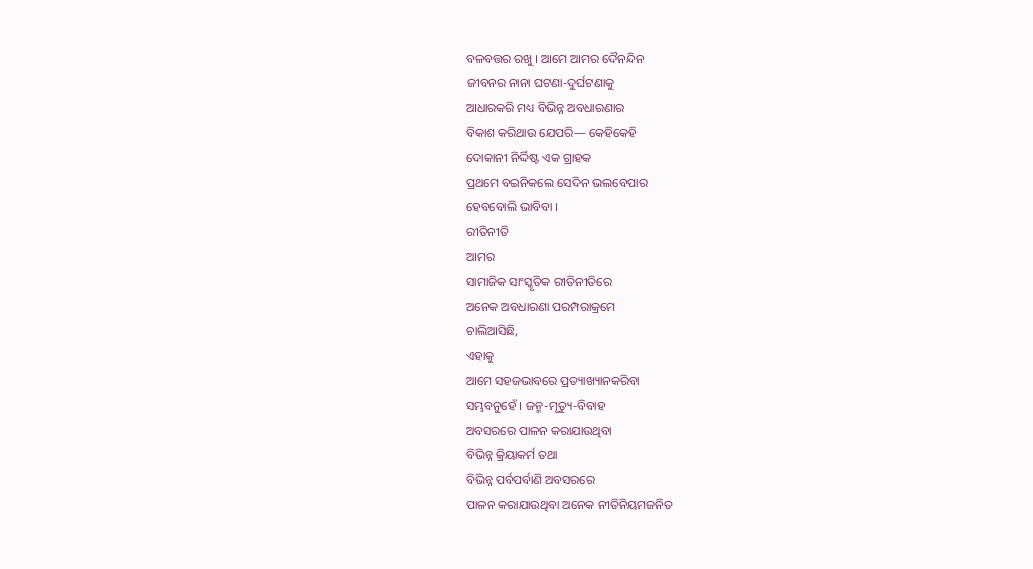ବଳବତ୍ତର ରଖୁ । ଆମେ ଆମର ଦୈନନ୍ଦିନ
ଜୀବନର ନାନା ଘଟଣା-ଦୁର୍ଘଟଣାକୁ
ଆଧାରକରି ମଧ୍ୟ ବିଭିନ୍ନ ଅବଧାରଣାର
ବିକାଶ କରିଥାଉ ଯେପରି— କେହିକେହି
ଦୋକାନୀ ନିର୍ଦ୍ଦିଷ୍ଟ ଏକ ଗ୍ରାହକ
ପ୍ରଥମେ ବଇନିକଲେ ସେଦିନ ଭଲବେପାର
ହେବବୋଲି ଭାବିବା ।
ରୀତିନୀତି
ଆମର
ସାମାଜିକ ସାଂସ୍କୃତିକ ରୀତିନୀତିରେ
ଅନେକ ଅବଧାରଣା ପରମ୍ପରାକ୍ରମେ
ଚାଲିଆସିଛି,
ଏହାକୁ
ଆମେ ସହଜଭାବରେ ପ୍ରତ୍ୟାଖ୍ୟାନକରିବା
ସମ୍ଭବନୁହେଁ । ଜନ୍ମ-ମୃତ୍ୟୁ-ବିବାହ
ଅବସରରେ ପାଳନ କରାଯାଉଥିବା
ବିଭିନ୍ନ କ୍ରିୟାକର୍ମ ତଥା
ବିଭିନ୍ନ ପର୍ବପର୍ବାଣି ଅବସରରେ
ପାଳନ କରାଯାଉଥିବା ଅନେକ ନୀତିନିୟମଜନିତ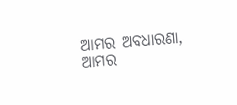ଆମର ଅବଧାରଣା,
ଆମର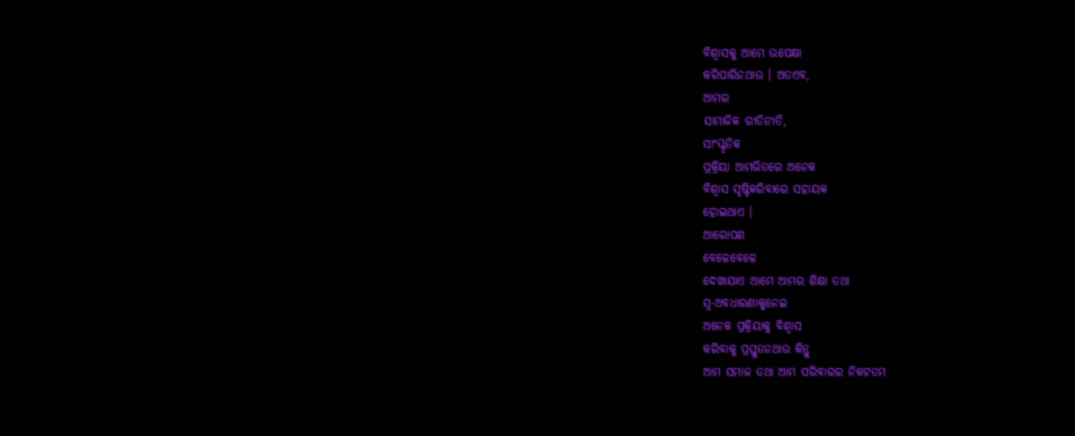ବିଶ୍ୱାସକୁ ଆମେ ଉପେକ୍ଷା
କରିପାରିନଥାଉ । ଅତଏବ,
ଆମର
ସାମାଜିକ ରୀତିନୀତି,
ସାଂସ୍କୃତିକ
ପ୍ରକ୍ରିୟା ଆମଭିତରେ ଅନେକ
ବିଶ୍ୱାସ ସୃଷ୍ଟିକରିବାରେ ସହାୟକ
ହୋଇଥାଏ ।
ଆରୋପଣ
ବେଳେବେଳେ
ଦେଖାଯାଏ ଆମେ ଆମର ଶିକ୍ଷା ତଥା
ସ୍ୱ-ଅବଧାରଣାକୁନେଇ
ଅନେକ ପ୍ରକ୍ରିୟାକୁ ବିଶ୍ୱାସ
କରିବାକୁ ପ୍ରସ୍ତୁତନଥାଉ କିନ୍ତୁ
ଆମ ସମାଜ ତଥା ଆମ ପରିବାରର ନିକଟତମ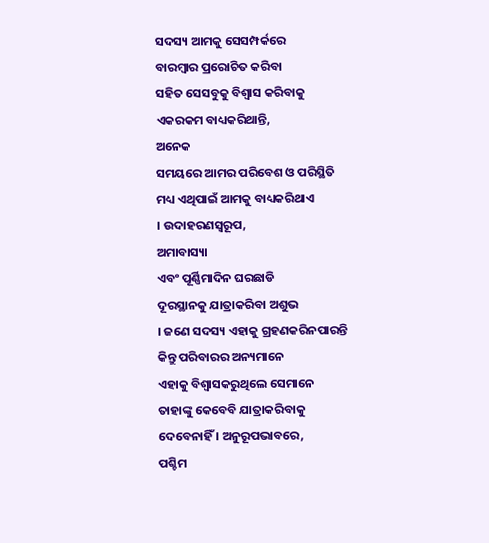ସଦସ୍ୟ ଆମକୁ ସେସମ୍ପର୍କରେ
ବାରମ୍ବାର ପ୍ରରୋଚିତ କରିବା
ସହିତ ସେସବୁକୁ ବିଶ୍ୱାସ କରିବାକୁ
ଏକରକମ ବାଧ୍ୟକରିଥାନ୍ତି,
ଅନେକ
ସମୟରେ ଆମର ପରିବେଶ ଓ ପରିସ୍ଥିତି
ମଧ୍ୟ ଏଥିପାଇଁ ଆମକୁ ବାଧ୍ୟକରିଥାଏ
। ଉଦାହରଣସ୍ୱରୂପ,
ଅମାବାସ୍ୟା
ଏବଂ ପୂର୍ଣ୍ଣିମାଦିନ ଘରଛାଡି
ଦୂରସ୍ଥାନକୁ ଯାତ୍ରାକରିବା ଅଶୁଭ
। ଜଣେ ସଦସ୍ୟ ଏହାକୁ ଗ୍ରହଣକରିନପାରନ୍ତି
କିନ୍ତୁ ପରିବାରର ଅନ୍ୟମାନେ
ଏହାକୁ ବିଶ୍ୱାସକରୁଥିଲେ ସେମାନେ
ତାହାଙ୍କୁ କେବେବି ଯାତ୍ରାକରିବାକୁ
ଦେବେନାହିଁ । ଅନୁରୂପଭାବରେ,
ପଶ୍ଚିମ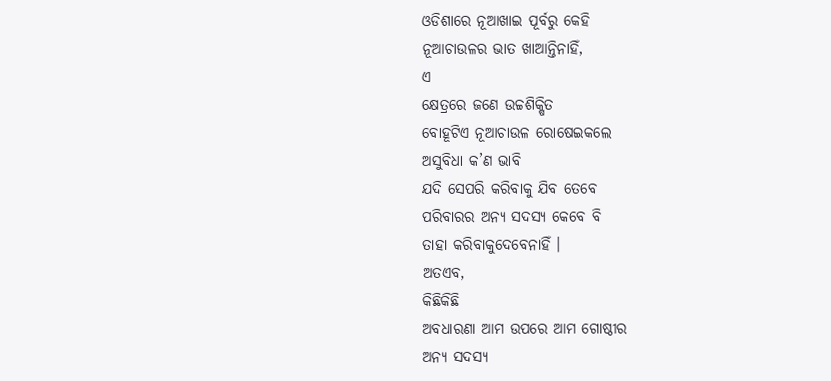ଓଡିଶାରେ ନୂଆଖାଇ ପୂର୍ବରୁ କେହି
ନୂଆଚାଉଳର ଭାତ ଖାଆନ୍ତିନାହିଁ,
ଏ
କ୍ଷେତ୍ରରେ ଜଣେ ଉଚ୍ଚଶିକ୍ଷିତ
ବୋହୂଟିଏ ନୂଆଚାଉଳ ରୋଷେଇକଲେ
ଅସୁବିଧା କ’ଣ ଭାବି
ଯଦି ସେପରି କରିବାକୁ ଯିବ ତେବେ
ପରିବାରର ଅନ୍ୟ ସଦସ୍ୟ କେବେ ବି
ତାହା କରିବାକୁଦେବେନାହିଁ ।
ଅତଏବ,
କିଛିକିଛି
ଅବଧାରଣା ଆମ ଉପରେ ଆମ ଗୋଷ୍ଠୀର
ଅନ୍ୟ ସଦସ୍ୟ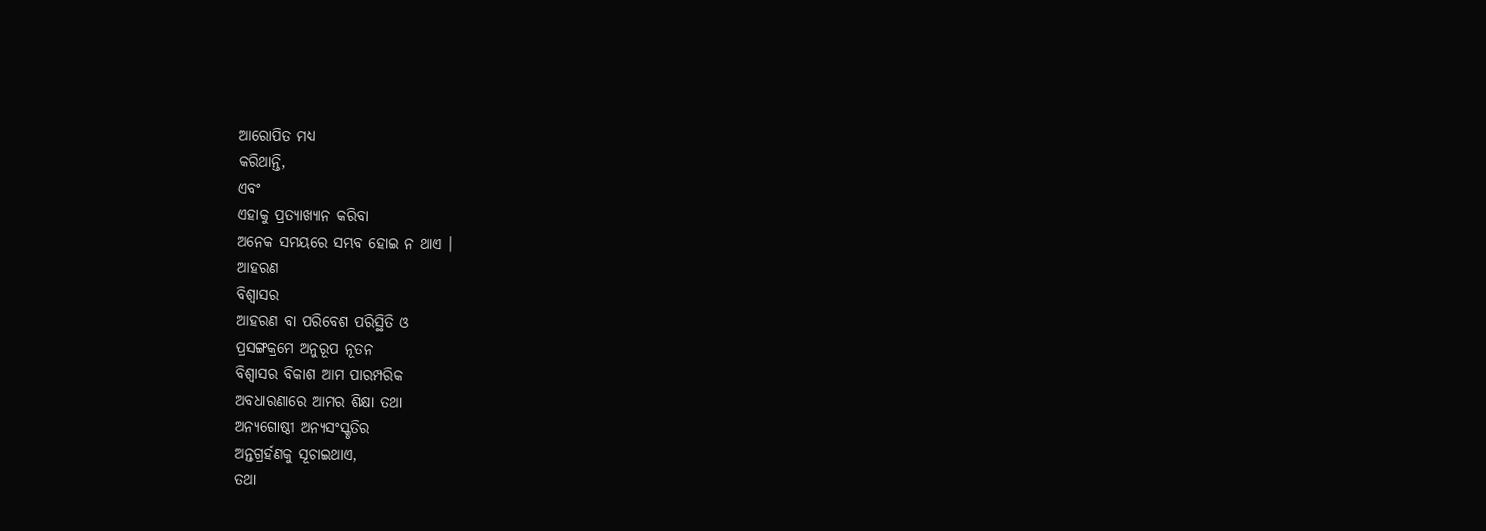ଆରୋପିତ ମଧ୍ୟ
କରିଥାନ୍ତି,
ଏବଂ
ଏହାକୁ ପ୍ରତ୍ୟାଖ୍ୟାନ କରିବା
ଅନେକ ସମୟରେ ସମ୍ଭବ ହୋଇ ନ ଥାଏ ।
ଆହରଣ
ବିଶ୍ୱାସର
ଆହରଣ ବା ପରିବେଶ ପରିସ୍ଥିତି ଓ
ପ୍ରସଙ୍ଗକ୍ରମେ ଅନୁରୂପ ନୂତନ
ବିଶ୍ୱାସର ବିକାଶ ଆମ ପାରମ୍ପରିକ
ଅବଧାରଣାରେ ଆମର ଶିକ୍ଷା ତଥା
ଅନ୍ୟଗୋଷ୍ଠୀ ଅନ୍ୟସଂସ୍କୃତିର
ଅନ୍ତଗ୍ରର୍ହଣକୁ ସୂଚାଇଥାଏ,
ତଥା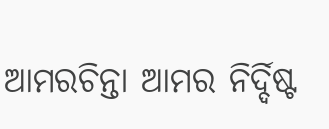ଆମରଚିନ୍ତା ଆମର ନିର୍ଦ୍ଦିଷ୍ଟ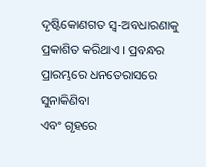ଦୃଷ୍ଟିକୋଣଗତ ସ୍ୱ-ଅବଧାରଣାକୁ
ପ୍ରକାଶିତ କରିଥାଏ । ପ୍ରବନ୍ଧର
ପ୍ରାରମ୍ଭରେ ଧନତେରାସରେ ସୁନାକିଣିବା
ଏବଂ ଗୃହରେ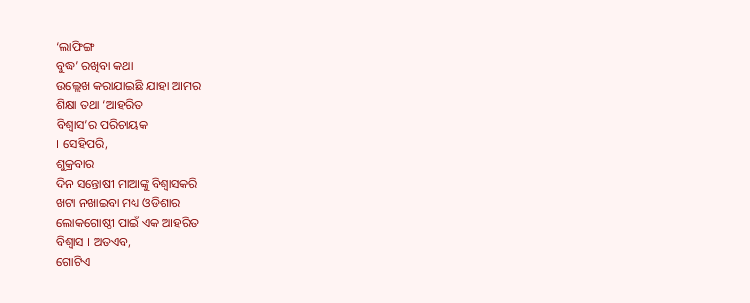‘ଲାଫିଙ୍ଗ
ବୁଦ୍ଧ’ ରଖିବା କଥା
ଉଲ୍ଲେଖ କରାଯାଇଛି ଯାହା ଆମର
ଶିକ୍ଷା ତଥା ‘ଆହରିତ
ବିଶ୍ୱାସ’ର ପରିଚାୟକ
। ସେହିପରି,
ଶୁକ୍ରବାର
ଦିନ ସନ୍ତୋଷୀ ମାଆଙ୍କୁ ବିଶ୍ୱାସକରି
ଖଟା ନଖାଇବା ମଧ୍ୟ ଓଡିଶାର
ଲୋକଗୋଷ୍ଠୀ ପାଇଁ ଏକ ଆହରିତ
ବିଶ୍ୱାସ । ଅତଏବ,
ଗୋଟିଏ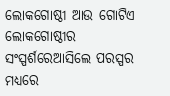ଲୋକଗୋଷ୍ଠୀ ଆଉ ଗୋଟିଏ ଲୋକଗୋଷ୍ଠୀର
ସଂସ୍ପର୍ଶରେଆସିଲେ ପରସ୍ପର
ମଧ୍ୟରେ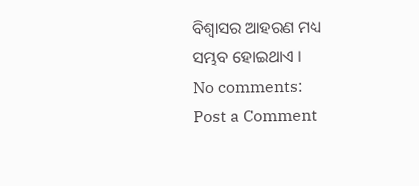ବିଶ୍ୱାସର ଆହରଣ ମଧ୍ୟ
ସମ୍ଭବ ହୋଇଥାଏ ।
No comments:
Post a Comment